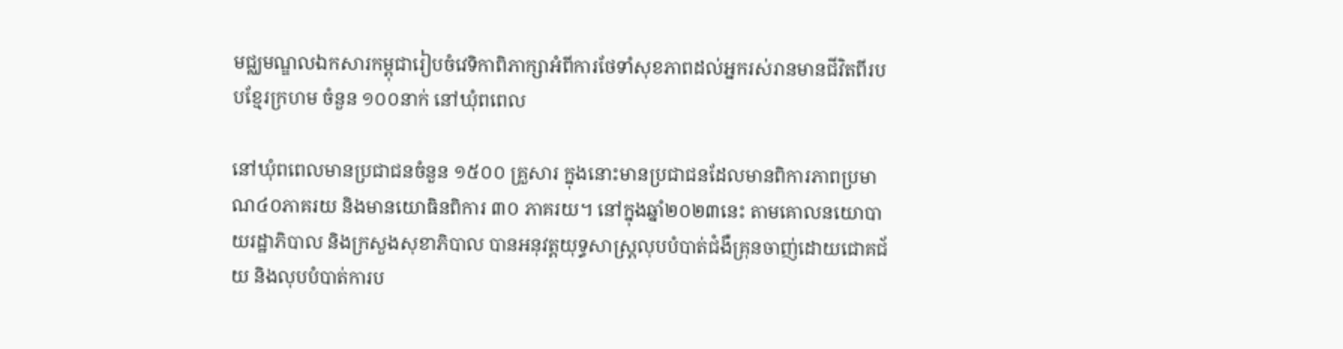មជ្ឈមណ្ឌលឯកសារកម្ពុជារៀបចំវេទិកាពិភាក្សាអំពីការថែទាំសុខភាពដល់អ្នករស់រានមានជីវិតពីរបបខ្មែរក្រហម ចំនួន ១០០នាក់ នៅឃុំពពេល

នៅឃុំពពេលមានប្រជាជនចំនួន ១៥០០ គ្រួសារ ក្នុងនោះមានប្រជាជនដែលមានពិការភាពប្រមាណ៤០ភាគរយ និងមានយោធិនពិការ ៣០ ភាគរយ។ នៅក្នុងឆ្នាំ២០២៣នេះ តាមគោលនយោបាយរដ្ឋាភិបាល និងក្រសួងសុខាភិបាល បានអនុវត្តយុទ្ធសាស្ត្រលុបបំបាត់ជំងឺគ្រុនចាញ់ដោយជោគជ័យ និងលុបបំបាត់ការប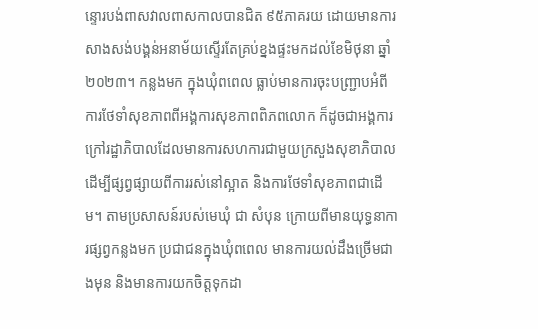ន្ទោរបង់ពាសវាលពាសកាលបានជិត ៩៥ភាគរយ ដោយមានការសាងសង់បង្គន់អនាម័យស្ទើរតែគ្រប់ខ្នងផ្ទះមកដល់ខែមិថុនា ឆ្នាំ២០២៣។ កន្លងមក ក្នុងឃុំពពេល ធ្លាប់មានការចុះបញ្ជ្រាបអំពីការថែទាំសុខភាពពីអង្គការសុខភាពពិភពលោក ក៏ដូចជាអង្គការក្រៅរដ្ឋាភិបាលដែលមានការសហការជាមួយក្រសួងសុខាភិបាល ដើម្បីផ្សព្វផ្សាយពីការរស់នៅស្អាត និងការថែទាំសុខភាពជាដើម។ តាមប្រសាសន៍របស់មេឃុំ ជា សំបុន ក្រោយពីមានយុទ្ធនាការផ្សព្វកន្លងមក ប្រជាជនក្នុងឃុំពពេល មានការយល់ដឹងច្រើមជាងមុន និងមានការយកចិត្តទុកដា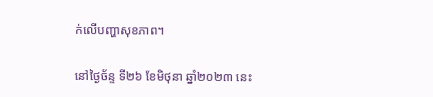ក់លើបញ្ហាសុខភាព។

នៅថ្ងៃច័ន្ទ ទី២៦ ខែមិថុនា ឆ្នាំ២០២៣ នេះ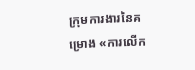ក្រុមការងារនៃគម្រោង «ការលើក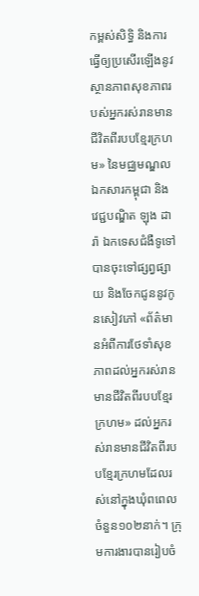កម្ពស់សិទ្ធិ និងការធ្វើឲ្យប្រសើរឡើងនូវស្ថានភាពសុខភាពរបស់អ្នករស់រានមានជីវិតពីរបបខ្មែរក្រហម» នៃមជ្ឈមណ្ឌលឯកសារកម្ពុជា និង វេជ្ជបណ្ឌិត ឡុង ដារ៉ា ឯកទេសជំងឺទូទៅ បានចុះទៅផ្សព្វផ្សាយ និងចែកជូននូវកូនសៀវភៅ «ព័ត៌មានអំពីការថែទាំសុខភាពដល់អ្នករស់រានមានជីវិតពីរបបខ្មែរក្រហម» ដល់អ្នករស់រានមានជីវិតពីរបបខ្មែរក្រហមដែលរស់នៅក្នុងឃុំពពេល ចំនួន១០២នាក់។ ក្រុមការងារបានរៀបចំ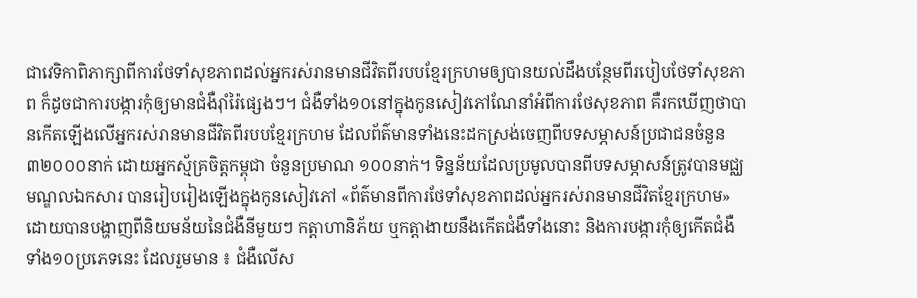ជាវេទិកាពិភាក្សាពីការថែទាំសុខភាពដល់អ្នករស់រានមានជីវិតពីរបបខ្មែរក្រហមឲ្យបានយល់ដឹងបន្ថែមពីរបៀបថែទាំសុខភាព ក៏ដូចជាការបង្ការកុំឲ្យមានជំងឺរ៉ាំរ៉ៃផ្សេងៗ។ ជំងឺទាំង១០នៅក្នុងកូនសៀវភៅណែនាំអំពីការថែសុខភាព គឺរកឃើញថាបានកើតឡើងលើអ្នករស់រានមានជីវិតពីរបបខ្មែរក្រហម ដែលព័ត៌មានទាំងនេះដកស្រង់ចេញពីបទសម្ភាសន៍ប្រជាជនចំនួន ៣២០០០នាក់ ដោយអ្នកស្ម័គ្រចិត្តកម្ពុជា ចំនួនប្រមាណ ១០០នាក់។ ទិន្នន័យដែលប្រមូលបានពីបទសម្ភាសន៍ត្រូវបានមជ្ឈមណ្ឌលឯកសារ បានរៀបរៀងឡើងក្នុងកូនសៀវភៅ «ព័ត៌មានពីការថែទាំសុខភាពដល់អ្នករស់រានមានជីវិតខ្មែរក្រហម» ដោយបានបង្ហាញពីនិយមន័យនៃជំងឺនីមួយៗ កត្តាហានិភ័យ ឬកត្តាងាយនឹងកើតជំងឺទាំងនោះ និងការបង្ការកុំឲ្យកើតជំងឺទាំង១០ប្រភេទនេះ ដែលរួមមាន ៖ ជំងឺលើស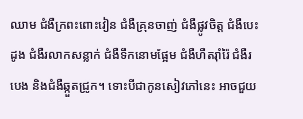ឈាម ជំងឺក្រពះពោះវៀន ជំងឺគ្រុនចាញ់ ជំងឺផ្លូវចិត្ត ជំងឺបេះដូង ជំងឺរលាកសន្លាក់ ជំងឺទឹកនោមផ្អែម ជំងឺហឺតរ៉ាំរ៉ៃ ជំងឺរបេង និងជំងឺឆ្កួតជ្រូក។ ទោះបីជាកូនសៀវភៅនេះ អាចជួយ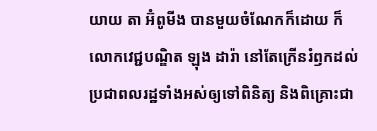យាយ តា អ៊ំពូមីង បានមួយចំណែកក៏ដោយ ក៏លោកវេជ្ជបណ្ឌិត ឡុង ដារ៉ា នៅតែក្រើនរំឭកដល់ប្រជាពលរដ្ឋទាំងអស់ឲ្យទៅពិនិត្យ និងពិគ្រោះជា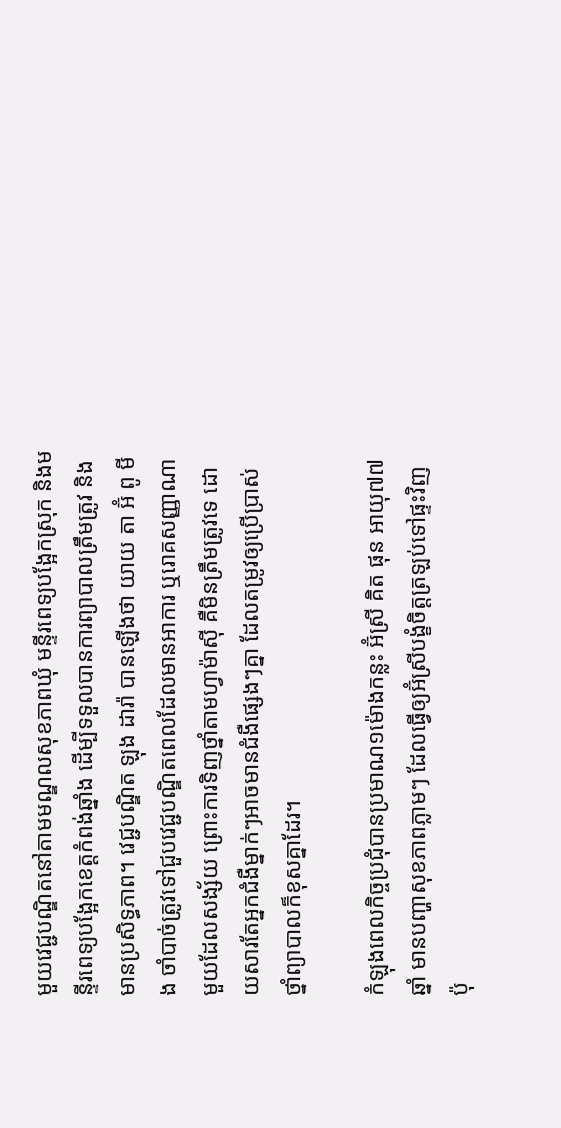មួយវេជ្ជបណ្ឌិតនៅតាមមណ្ឌលសុខភាពឃុំ មន្ទីរពេទ្យបង្អែកស្រុក និងមន្ទីរពេទ្យបង្អែកខេត្តកំពង់ឆ្នាំង ដើម្បីទទួលបានការព្យាបាលត្រឹមត្រូវ និងមានប្រសិទ្ធភាព។ វេជ្ជបណ្ឌិត ឡុង ដារ៉ា បានឡើងថា យាយ តា អ៊ំ ពូ មីង ចាំបាច់ត្រូវទៅជួបវេជ្ជបណ្ឌិតពេលដែលមានអាការ ឬរោគសញ្ញាណាមួយដែលសង្ស័យ ព្រោះការទិញថ្នាំតាមហ្វាម៉ាស៊ី គឺមិនត្រឹមត្រូវទេ ដោយសារតែអ្នកជំងឺម្នាក់ៗអាចមានជំងឺផ្សេងៗគ្នា ដែលតម្រូវឲ្យប្រើប្រាស់ថ្នាំព្យាបាលក៏ខុសគ្នាដែរ។

កំឡុងពេលកិច្ចប្រជុំបានប្រមាណ១ម៉ោងកន្លះ អ៊ំស្រី គិត ផុន អាយុ៧៧ឆ្នាំ មានបញ្ហាសុខភាពភ្លាមៗ ដែលធ្វើឲ្យអ៊ំស្រីបង្ខំចិត្តត្រឡប់ទៅផ្ទះវិញ ប៉ុ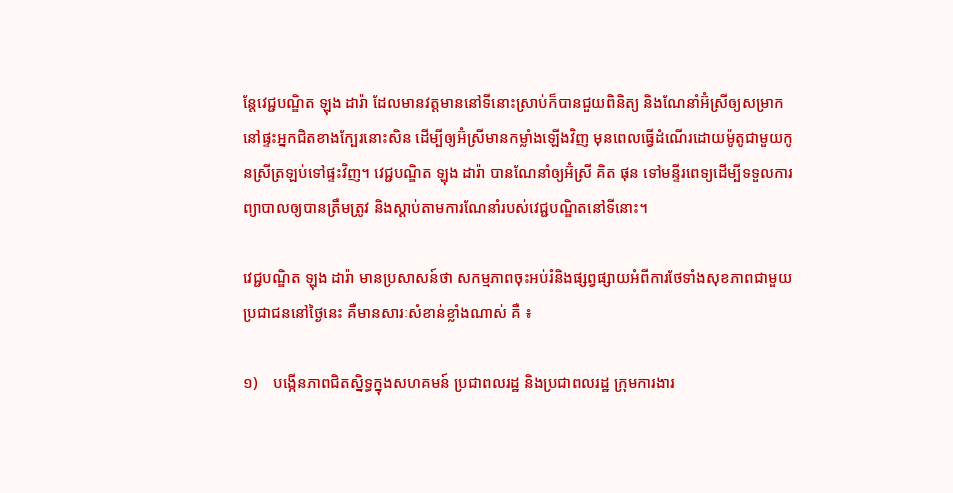ន្តែវេជ្ជបណ្ឌិត ឡុង ដារ៉ា ដែលមានវត្តមាននៅទីនោះស្រាប់ក៏បានជួយពិនិត្យ និងណែនាំអ៊ំស្រីឲ្យសម្រាកនៅផ្ទះអ្នកជិតខាងក្បែរនោះសិន ដើម្បីឲ្យអ៊ំស្រីមានកម្លាំងឡើងវិញ មុនពេលធ្វើដំណើរដោយម៉ូតូជាមួយកូនស្រីត្រឡប់ទៅផ្ទះវិញ។ វេជ្ជបណ្ឌិត ឡុង ដារ៉ា បានណែនាំឲ្យអ៊ំស្រី គិត ផុន ទៅមន្ទីរពេទ្យដើម្បីទទួលការព្យាបាលឲ្យបានត្រឹមត្រូវ និងស្តាប់តាមការណែនាំរបស់វេជ្ជបណ្ឌិតនៅទីនោះ។

វេជ្ជបណ្ឌិត ឡុង ដារ៉ា មានប្រសាសន៍ថា សកម្មភាពចុះអប់រំនិងផ្សព្វផ្សាយអំពីការថែទាំងសុខភាពជាមួយប្រជាជននៅថ្ងៃនេះ គឺមានសារៈសំខាន់ខ្លាំងណាស់ គឺ ៖

១)    បង្កើនភាពជិតស្និទ្ធក្នុងសហគមន៍ ប្រជាពលរដ្ឋ និងប្រជាពលរដ្ឋ ក្រុមការងារ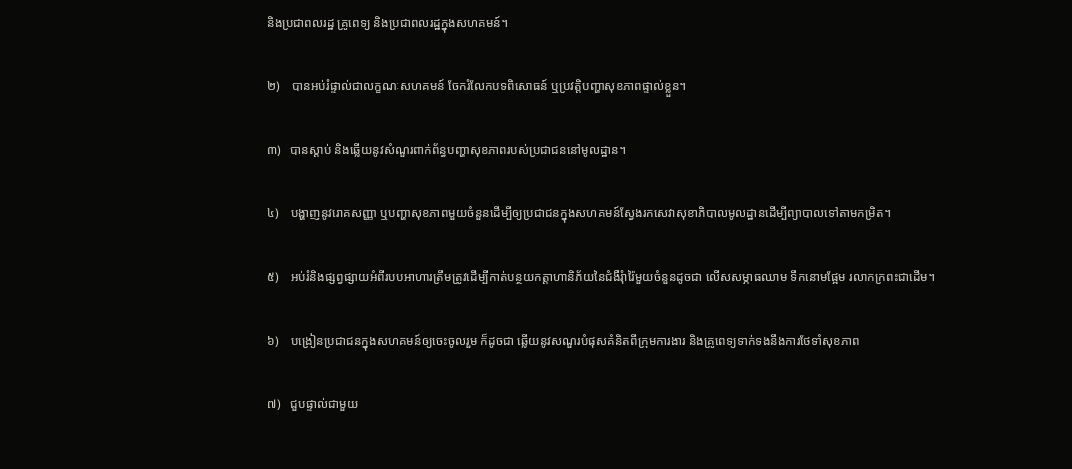និងប្រជាពលរដ្ឋ គ្រូពេទ្យ និងប្រជាពលរដ្ឋក្នុងសហគមន៍។

២)    បានអប់រំផ្ទាល់ជាលក្ខណៈសហគមន៍ ចែករំលែកបទពិសោធន៍ ឬប្រវត្តិបញ្ហាសុខភាពផ្ទាល់ខ្លួន។

៣)   បានស្តាប់ និងឆ្លើយនូវសំណួរពាក់ព័ន្ធបញ្ហាសុខភាពរបស់ប្រជាជននៅមូលដ្ឋាន។

៤)    បង្ហាញនូវរោគសញ្ញា ឬបញ្ហាសុខភាពមួយចំនួនដើម្បីឲ្យប្រជាជនក្នុងសហគមន៍ស្វែងរកសេវាសុខាភិបាលមូលដ្ឋានដើម្បីព្យាបាលទៅតាមកម្រិត។

៥)    អប់រំនិងផ្សព្វផ្សាយអំពីរបបអាហារត្រឹមត្រូវដើម្បីកាត់បន្ថយកត្តាហានិភ័យនៃជំងឺរុំារ៉ៃមួយចំនួនដូចជា លើសសម្ភាធឈាម ទឹកនោមផ្អែម រលាកក្រពះជាដើម។

៦)    បង្រៀនប្រជាជនក្នុងសហគមន៍ឲ្យចេះចូលរួម ក៏ដូចជា ឆ្លើយនូវសណួរបំផុសគំនិតពីក្រុមការងារ និងគ្រូពេទ្យទាក់ទងនឹងការថែទាំសុខភាព

៧)   ជួបផ្ទាល់ជាមួយ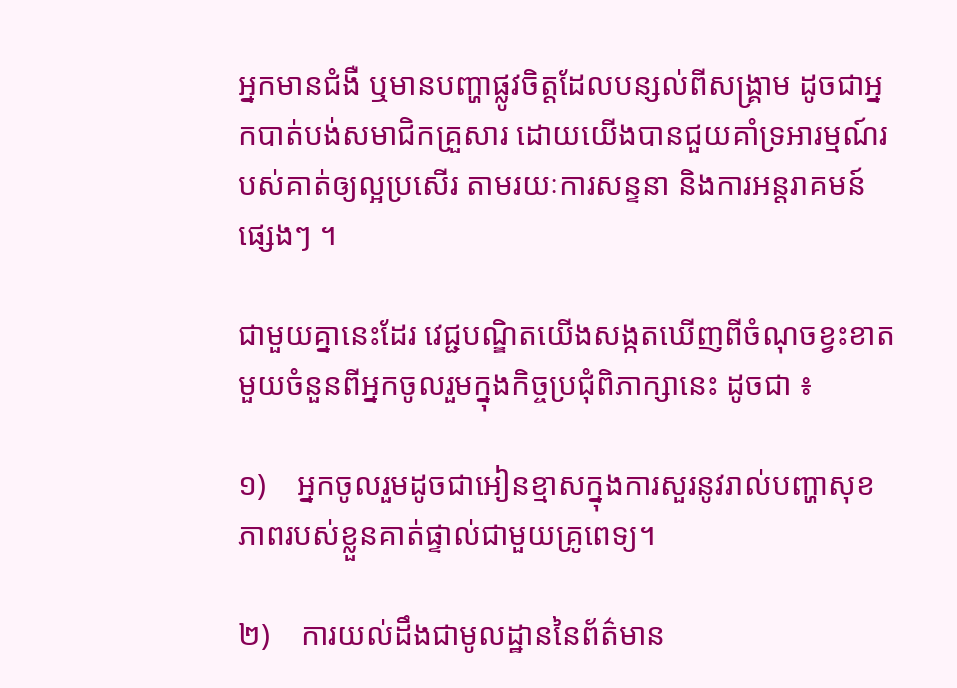អ្នកមានជំងឺ ឬមានបញ្ហាផ្លូវចិត្តដែលបន្សល់ពីសង្គ្រាម ដូចជាអ្នកបាត់បង់សមាជិកគ្រួសារ ដោយយើងបានជួយគាំទ្រអារម្មណ៍របស់គាត់ឲ្យល្អប្រសើរ តាមរយៈការសន្ទនា និងការអន្តរាគមន៍ផ្សេងៗ ។

ជាមួយគ្នានេះដែរ វេជ្ជបណ្ឌិតយើងសង្កតឃើញពីចំណុចខ្វះខាតមួយចំនួនពីអ្នកចូលរួមក្នុងកិច្ចប្រជុំពិភាក្សានេះ ដូចជា ៖

១)    អ្នកចូលរួមដូចជាអៀនខ្មាសក្នុងការសួរនូវរាល់បញ្ហាសុខភាពរបស់ខ្លួនគាត់ផ្ទាល់ជាមួយគ្រូពេទ្យ។

២)    ការយល់ដឹងជាមូលដ្ឋាននៃព័ត៌មាន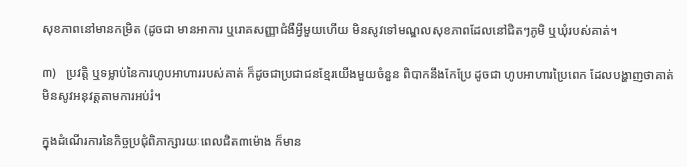សុខភាពនៅមានកម្រិត (ដូចជា មានអាការ ឬរោគសញ្ញាជំងឺអ្វីមួយហើយ មិនសូវទៅមណ្ឌលសុខភាពដែលនៅជិតៗភូមិ ឬឃុំរបស់គាត់។

៣)   ប្រវត្តិ ឬទម្លាប់នៃការហូបអាហាររបស់គាត់ ក៏ដូចជាប្រជាជនខ្មែរយើងមួយចំនួន ពិបាកនឹងកែប្រែ ដូចជា ហូបអាហារប្រៃពេក ដែលបង្ហាញថាគាត់មិនសូវអនុវត្តតាមការអប់រំ។

ក្នុងដំណើរការនៃកិច្ចប្រជុំពិភាក្សារយៈពេលជិត៣ម៉ោង ក៏មាន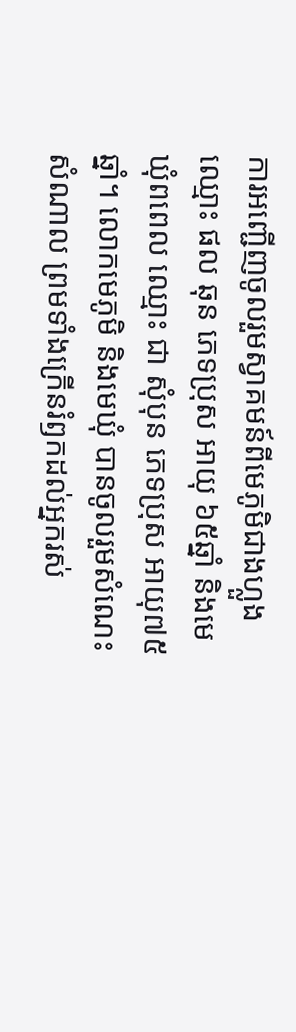ការអញ្ជើញចូលរួមស្វាគមន៍ពីមេភូមិជាងហ្លួងឈ្មោះ ផល ឆុន ភេទប្រុស អាយុ ៦៥ឆ្នាំ និងមេឃុំពពេល ឈ្មោះ ជា សុំបុន ភេទប្រុស អាយុ៧៥ឆ្នាំ។ លោកមេភូមិ និងមេឃុំ បានចូលរួមសំណេះសំណាល ព្រមទាំងក្រើនរំឭកដល់អ្នករស់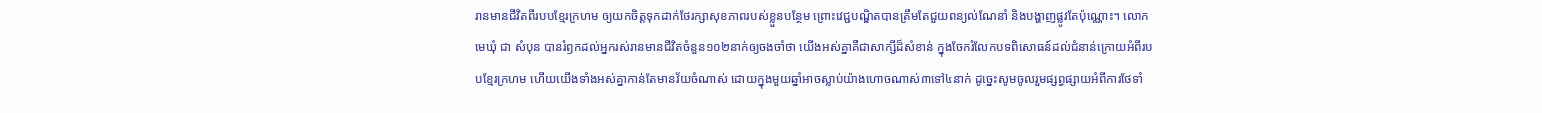រានមានជីវិតពីរបបខ្មែរក្រហម ឲ្យយកចិត្តទុកដាក់ថែរក្សាសុខភាពរបស់ខ្លួនបន្ថែម ព្រោះវេជ្ជបណ្ឌិតបានត្រឹមតែជួយពន្យល់ណែនាំ និងបង្ហាញផ្លូវតែប៉ុណ្ណោះ។ លោកមេឃុំ ជា សំបុន បានរំឭកដល់អ្នករស់រានមានជីវិតចំនួន១០២នាក់ឲ្យចងចាំថា យើងអស់គ្នាគឺជាសាក្សីដ៏សំខាន់ ក្នុងចែករំលែកបទពិសោធន៍ដល់ជំនាន់ក្រោយអំពីរបបខ្មែរក្រហម ហើយយើងទាំងអស់គ្នាកាន់តែមានវ័យចំណាស់ ដោយក្នុងមួយឆ្នាំអាចស្លាប់យ៉ាងហោចណាស់៣ទៅ៤នាក់ ដូច្នេះសូមចូលរួមផ្សព្វផ្សាយអំពីការថែទាំ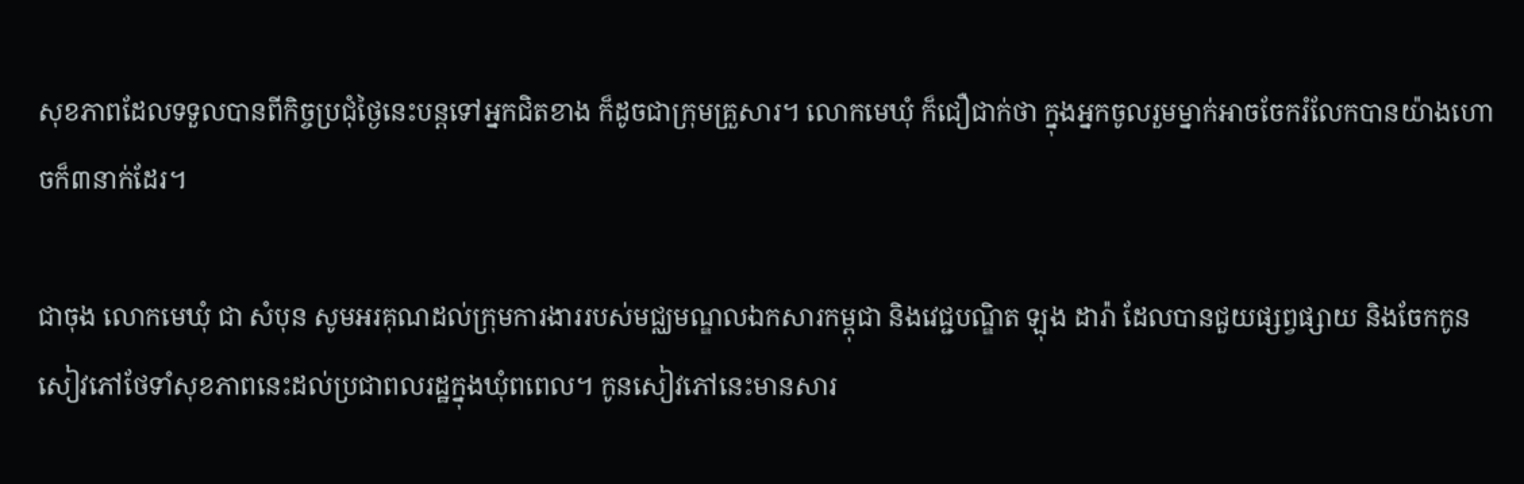សុខភាពដែលទទួលបានពីកិច្ចប្រជុំថ្ងៃនេះបន្តទៅអ្នកជិតខាង ក៏ដូចជាក្រុមគ្រួសារ។ លោកមេឃុំ ក៏ជឿជាក់ថា ក្នុងអ្នកចូលរួមម្នាក់អាចចែករំលែកបានយ៉ាងហោចក៏៣នាក់ដែរ។

ជាចុង លោកមេឃុំ ជា សំបុន សូមអរគុណដល់ក្រុមការងាររបស់មជ្ឈមណ្ឌលឯកសារកម្ពុជា និងវេជ្ជបណ្ឌិត ឡុង ដារ៉ា ដែលបានជួយផ្សព្វផ្សាយ និងចែកកូនសៀវភៅថែទាំសុខភាពនេះដល់ប្រជាពលរដ្ឋក្នុងឃុំពពេល។ កូនសៀវភៅនេះមានសារ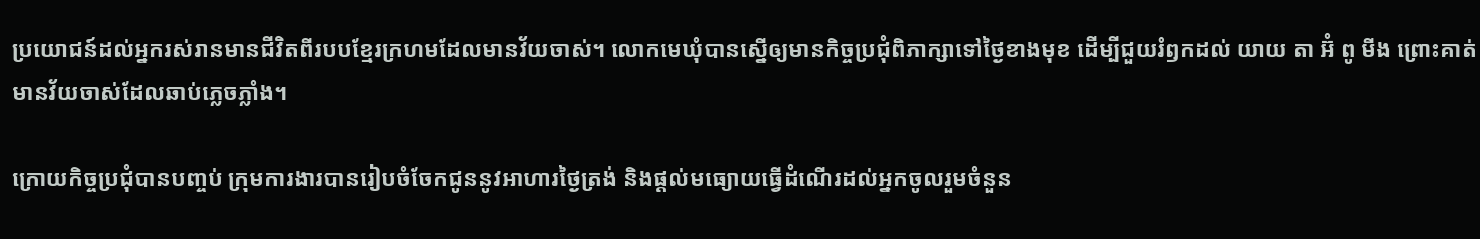ប្រយោជន៍ដល់អ្នករស់រានមានជីវិតពីរបបខ្មែរក្រហមដែលមានវ័យចាស់។ លោកមេឃុំបានស្នើឲ្យមានកិច្ចប្រជុំពិភាក្សាទៅថ្ងៃខាងមុខ ដើម្បីជួយរំឭកដល់ យាយ តា អ៊ំ ពូ មីង ព្រោះគាត់មានវ័យចាស់ដែលឆាប់ភ្លេចភ្លាំង។

ក្រោយកិច្ចប្រជុំបានបញ្ចប់ ក្រុមការងារបានរៀបចំចែកជូននូវអាហារថ្ងៃត្រង់ និងផ្តល់មធ្យោយធ្វើដំណើរដល់អ្នកចូលរួមចំនួន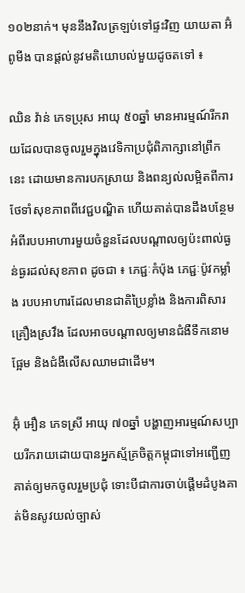១០២នាក់។ មុននឹងវិលត្រឡប់ទៅផ្ទះវិញ យាយតា អ៊ំ ពូមីង បានផ្តល់នូវមតិយោបល់មួយដូចតទៅ ៖

ឈិន វ៉ាន់ ភេទប្រុស អាយុ ៥០ឆ្នាំ មានអារម្មណ៍រីករាយដែលបានចូលរួមក្នុងវេទិកាប្រជុំពិភាក្សានៅព្រឹកនេះ ដោយមានការបកស្រាយ និងពន្យល់លម្អិតពីការថែទាំសុខភាពពីវេជ្ជបណ្ឌិត ហើយគាត់បានដឹងបន្ថែមអំពីរបបអាហារមួយចំនួនដែលបណ្តាលឲ្យប៉ះពាល់ធ្ងន់ធ្ងរដល់សុខភាព ដូចជា ៖ ភេជ្ជៈកំប៉ុង ភេជ្ជៈប៉ូវកម្លាំង របបអាហារដែលមានជាតិប្រៃខ្លាំង និងការពិសារគ្រឿងស្រវឹង ដែលអាចបណ្តាលឲ្យមានជំងឺទឹកនោមផ្អែម និងជំងឺលើសឈាមជាដើម។

អ៊ុំ អឿន ភេទស្រី អាយុ ៧០ឆ្នាំ បង្ហាញអារម្មណ៍សប្បាយរីករាយដោយបានអ្នកស្ម័គ្រចិត្តកម្ពុជាទៅអញ្ជើញគាត់ឲ្យមកចូលរួមប្រជុំ ទោះបីជាការចាប់ផ្តើមដំបូងគាត់មិនសូវយល់ច្បាស់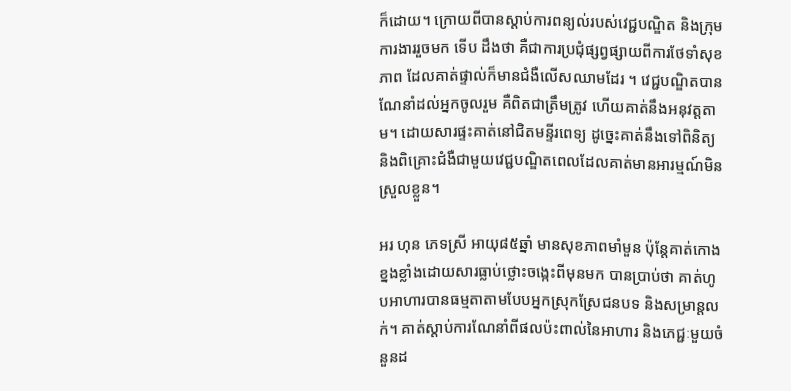ក៏ដោយ។ ក្រោយពីបានស្តាប់ការពន្យល់របស់វេជ្ជបណ្ឌិត និងក្រុមការងាររួចមក ទើប ដឹងថា គឺជាការប្រជុំផ្សព្វផ្សាយពីការថែទាំសុខភាព ដែលគាត់ផ្ទាល់ក៏មានជំងឺលើសឈាមដែរ ។ វេជ្ជបណ្ឌិតបានណែនាំដល់អ្នកចូលរួម គឺពិតជាត្រឹមត្រូវ ហើយគាត់នឹងអនុវត្តតាម។ ដោយសារផ្ទះគាត់នៅជិតមន្ទីរពេទ្យ ដូច្នេះគាត់នឹងទៅពិនិត្យ និងពិគ្រោះជំងឺជាមួយវេជ្ជបណ្ឌិតពេលដែលគាត់មានអារម្មណ៍មិនស្រួលខ្លួន។

អរ ហុន ភេទស្រី អាយុ៨៥ឆ្នាំ មានសុខភាពមាំមួន ប៉ុន្តែគាត់កោងខ្នងខ្លាំងដោយសារធ្លាប់ថ្លោះចង្កេះពីមុនមក បានប្រាប់ថា គាត់ហូបអាហារបានធម្មតាតាមបែបអ្នកស្រុកស្រែជនបទ និងសម្រាន្តលក់។ គាត់ស្តាប់ការណែនាំពីផលប៉ះពាល់នៃអាហារ និងភេជ្ជៈមួយចំនួនដ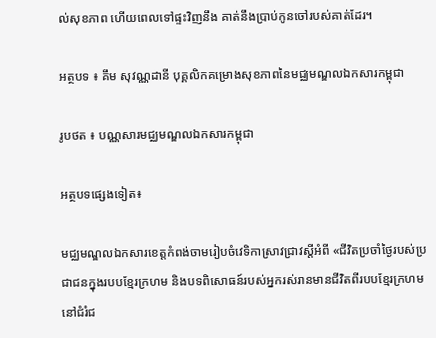ល់សុខភាព ហើយពេលទៅផ្ទះវិញនឹង គាត់នឹងប្រាប់កូនចៅរបស់គាត់ដែរ។

អត្ថបទ ៖ គឹម សុវណ្ណដានី បុគ្គលិកគម្រោងសុខភាពនៃមជ្ឈមណ្ឌលឯកសារកម្ពុជា

រូបថត ៖ បណ្ណសារមជ្ឈមណ្ឌលឯកសារកម្ពុជា

អត្ថបទផ្សេងទៀត៖

មជ្ឈមណ្ឌលឯកសារខេត្តកំពង់ចាមរៀបចំវេទិកាស្រាវជ្រាវស្តីអំពី «ជីវិតប្រចាំថ្ងៃរបស់ប្រជាជនក្នុងរបបខ្មែរក្រហម និងបទពិសោធន៍របស់អ្នករស់រានមានជីវិតពីរបបខ្មែរក្រហម នៅជំរំជ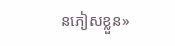នភៀសខ្លួន»